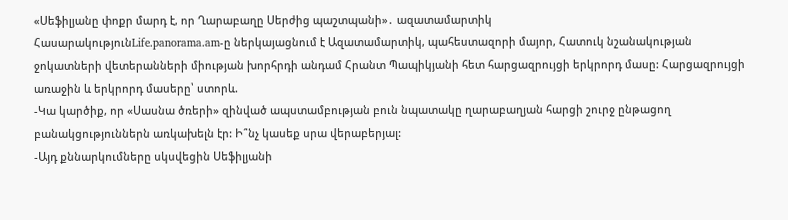«Սեֆիլյանը փոքր մարդ է, որ Ղարաբաղը Սերժից պաշտպանի»․ ազատամարտիկ
ՀասարակությունLife.panorama.am-ը ներկայացնում է Ազատամարտիկ, պահեստազորի մայոր, Հատուկ նշանակության ջոկատների վետերանների միության խորհրդի անդամ Հրանտ Պապիկյանի հետ հարցազրույցի երկրորդ մասը: Հարցազրույցի առաջին և երկրորդ մասերը՝ ստորև.
-Կա կարծիք, որ «Սասնա ծռերի» զինված ապստամբության բուն նպատակը ղարաբաղյան հարցի շուրջ ընթացող բանակցություններն առկախելն էր: Ի՞նչ կասեք սրա վերաբերյալ:
-Այդ քննարկումները սկսվեցին Սեֆիլյանի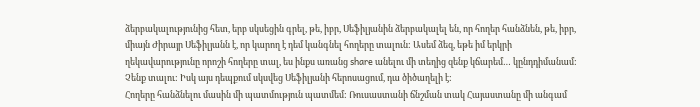ձերբակալությունից հետ, երբ սկսեցին գրել, թե, իբր, Սեֆիլյանին ձերբակալել են, որ հողեր հանձնեն, թե, իբր, միայն Ժիրայր Սեֆիլյանն է, որ կարող է դեմ կանգնել հողերը տալուն: Ասեմ ձեզ, եթե իմ երկրի ղեկավարությունը որոշի հողերը տալ, ես ինքս առանց share անելու մի տեղից զենք կճարեմ… կընդդիմանամ: Չենք տալու: Իսկ այս դեպքում սկսվեց Սեֆիլյանի հերոսացում, դա ծիծաղելի է:
Հողերը հանձնելու մասին մի պատմություն պատմեմ: Ռուսաստանի ճնշման տակ Հայաստանը մի անգամ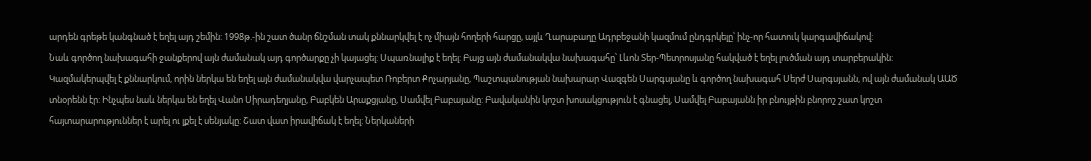արդեն գրեթե կանգնած է եղել այդ շեմին: 1998թ.-ին շատ ծանր ճնշման տակ քննարկվել է ոչ միայն հողերի հարցը, այլև Ղարաբաղը Ադրբեջանի կազմում ընդգրկելը՝ ինչ-որ հատուկ կարգավիճակով:
Նաև գործող նախագահի ջանքերով այն ժամանակ այդ գործարքը չի կայացել: Սպառնալիք է եղել: Բայց այն ժամանակվա նախագահը՝ Լևոն Տեր-Պետրոսյանը հակված է եղել լուծման այդ տարբերակին: Կազմակերպվել է քննարկում, որին ներկա են եղել այն ժամանակվա վարչապետ Ռոբերտ Քոչարյանը, Պաշտպանության նախարար Վազգեն Սարգսյանը և գործող նախագահ Սերժ Սարգսյանն, ով այն ժամանակ ԱԱԾ տնօրենն էր: Ինչպես նաև ներկա են եղել Վանո Սիրադեղյանը, Բաբկեն Արաքցյանը, Սամվել Բաբայանը: Բավականին կոշտ խոսակցություն է գնացել, Սամվել Բաբայանն իր բնույթին բնորոշ շատ կոշտ հայտարարություններ է արել ու լքել է սենյակը: Շատ վատ իրավիճակ է եղել: Ներկաների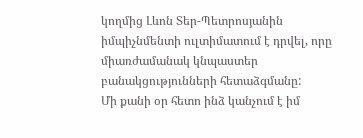կողմից Լևոն Տեր-Պետրոսյանին իմպիչնմենտի ուլտիմատում է դրվել, որը միառժամանակ կնպաստեր բանակցությունների հետաձգմանը:
Մի քանի օր հետո ինձ կանչում է իմ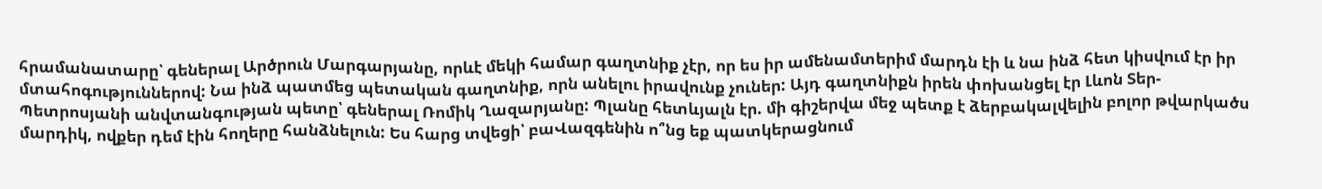հրամանատարը՝ գեներալ Արծրուն Մարգարյանը, որևէ մեկի համար գաղտնիք չէր, որ ես իր ամենամտերիմ մարդն էի և նա ինձ հետ կիսվում էր իր մտահոգություններով: Նա ինձ պատմեց պետական գաղտնիք, որն անելու իրավունք չուներ: Այդ գաղտնիքն իրեն փոխանցել էր Լևոն Տեր-Պետրոսյանի անվտանգության պետը՝ գեներալ Ռոմիկ Ղազարյանը: Պլանը հետևյալն էր. մի գիշերվա մեջ պետք է ձերբակալվելին բոլոր թվարկածս մարդիկ, ովքեր դեմ էին հողերը հանձնելուն: Ես հարց տվեցի՝ բաՎազգենին ո՞նց եք պատկերացնում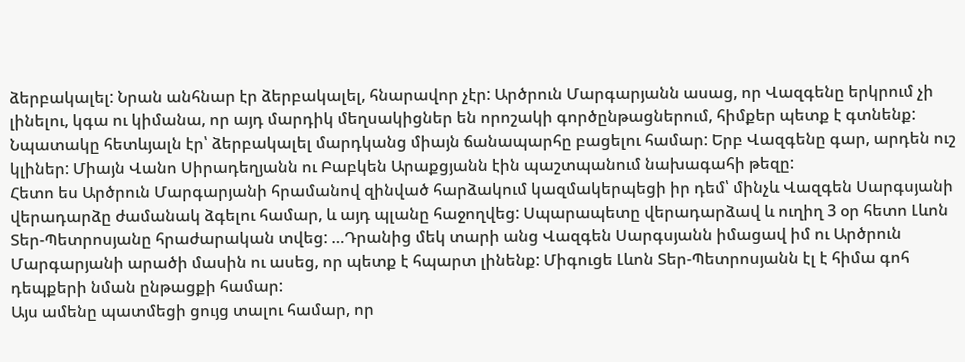ձերբակալել: Նրան անհնար էր ձերբակալել, հնարավոր չէր: Արծրուն Մարգարյանն ասաց, որ Վազգենը երկրում չի լինելու, կգա ու կիմանա, որ այդ մարդիկ մեղսակիցներ են որոշակի գործընթացներում, հիմքեր պետք է գտնենք: Նպատակը հետևյալն էր՝ ձերբակալել մարդկանց միայն ճանապարհը բացելու համար: Երբ Վազգենը գար, արդեն ուշ կլիներ: Միայն Վանո Սիրադեղյանն ու Բաբկեն Արաքցյանն էին պաշտպանում նախագահի թեզը:
Հետո ես Արծրուն Մարգարյանի հրամանով զինված հարձակում կազմակերպեցի իր դեմ՝ մինչև Վազգեն Սարգսյանի վերադարձը ժամանակ ձգելու համար, և այդ պլանը հաջողվեց: Սպարապետը վերադարձավ և ուղիղ 3 օր հետո Լևոն Տեր-Պետրոսյանը հրաժարական տվեց: …Դրանից մեկ տարի անց Վազգեն Սարգսյանն իմացավ իմ ու Արծրուն Մարգարյանի արածի մասին ու ասեց, որ պետք է հպարտ լինենք: Միգուցե Լևոն Տեր-Պետրոսյանն էլ է հիմա գոհ դեպքերի նման ընթացքի համար:
Այս ամենը պատմեցի ցույց տալու համար, որ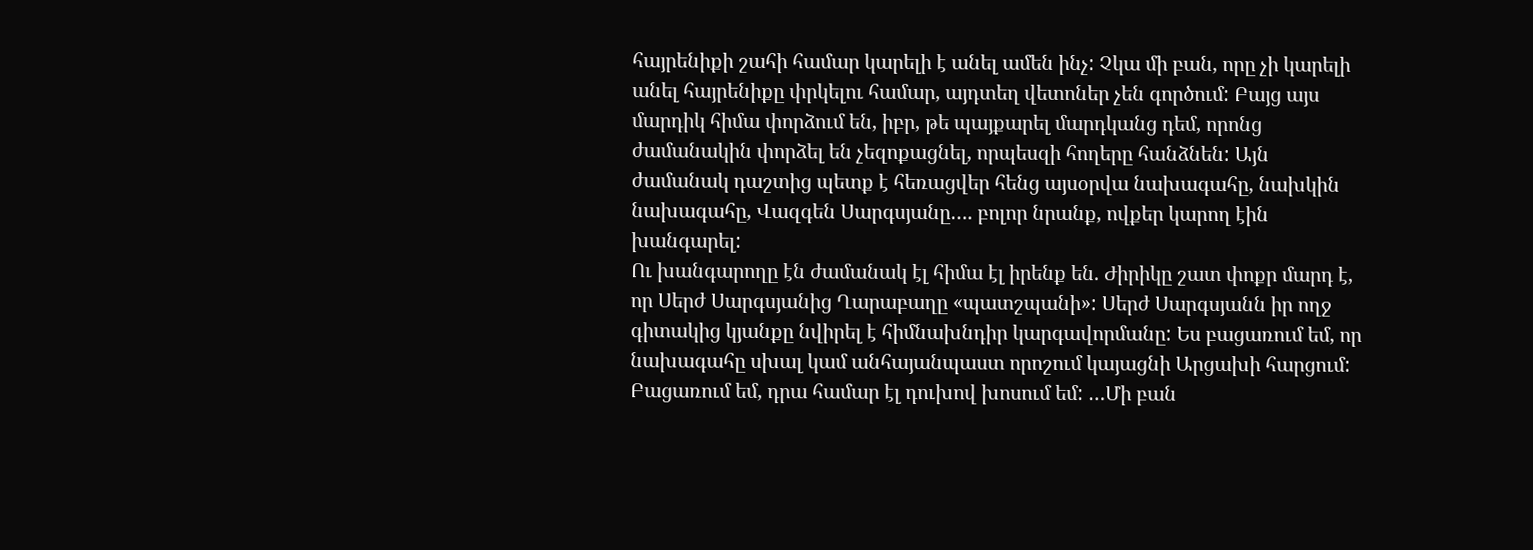հայրենիքի շահի համար կարելի է անել ամեն ինչ: Չկա մի բան, որը չի կարելի անել հայրենիքը փրկելու համար, այդտեղ վետոներ չեն գործում: Բայց այս մարդիկ հիմա փորձում են, իբր, թե պայքարել մարդկանց դեմ, որոնց ժամանակին փորձել են չեզոքացնել, որպեսզի հողերը հանձնեն: Այն ժամանակ դաշտից պետք է հեռացվեր հենց այսօրվա նախագահը, նախկին նախագահը, Վազգեն Սարգսյանը…. բոլոր նրանք, ովքեր կարող էին խանգարել:
Ու խանգարողը էն ժամանակ էլ հիմա էլ իրենք են. Ժիրիկը շատ փոքր մարդ է, որ Սերժ Սարգսյանից Ղարաբաղը «պատշպանի»: Սերժ Սարգսյանն իր ողջ գիտակից կյանքը նվիրել է հիմնախնդիր կարգավորմանը: Ես բացառում եմ, որ նախագահը սխալ կամ անհայանպաստ որոշում կայացնի Արցախի հարցում: Բացառում եմ, դրա համար էլ դուխով խոսում եմ: …Մի բան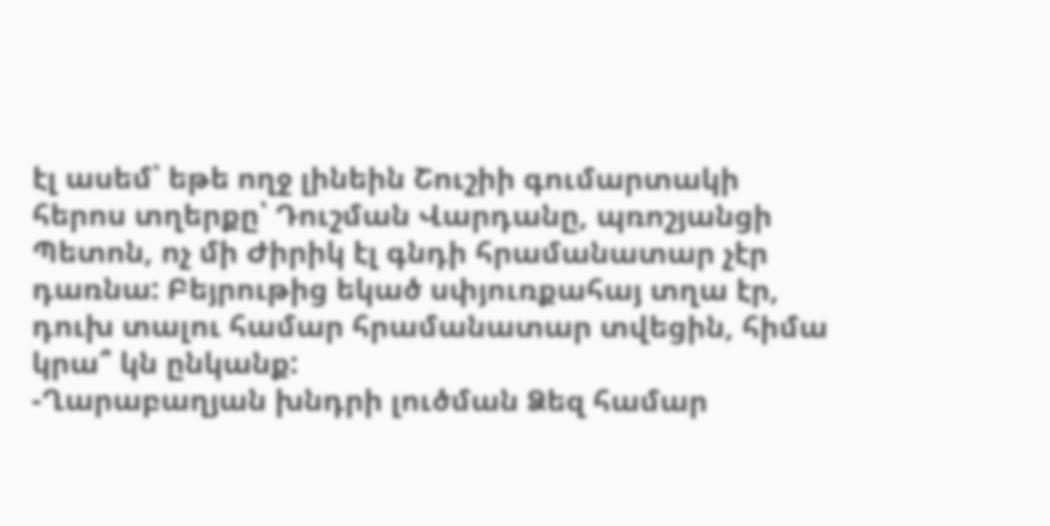էլ ասեմ՝ եթե ողջ լինեին Շուշիի գումարտակի հերոս տղերքը՝ Դուշման Վարդանը, պռոշյանցի Պետոն, ոչ մի Ժիրիկ էլ գնդի հրամանատար չէր դառնա: Բեյրութից եկած սփյուռքահայ տղա էր, դուխ տալու համար հրամանատար տվեցին, հիմա կրա՞ կն ընկանք:
-Ղարաբաղյան խնդրի լուծման Ձեզ համար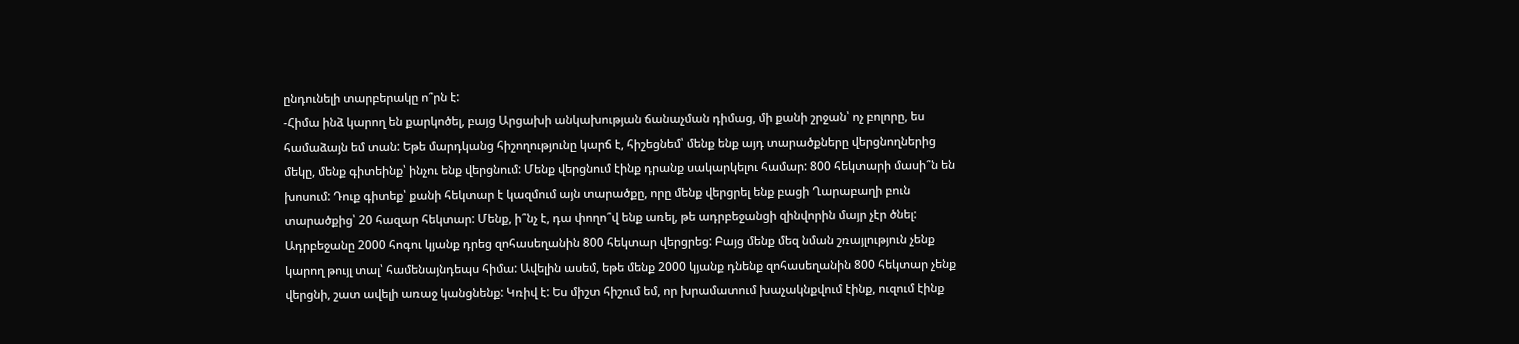ընդունելի տարբերակը ո՞րն է:
-Հիմա ինձ կարող են քարկոծել, բայց Արցախի անկախության ճանաչման դիմաց, մի քանի շրջան՝ ոչ բոլորը, ես համաձայն եմ տան: Եթե մարդկանց հիշողությունը կարճ է, հիշեցնեմ՝ մենք ենք այդ տարածքները վերցնողներից մեկը, մենք գիտեինք՝ ինչու ենք վերցնում: Մենք վերցնում էինք դրանք սակարկելու համար: 800 հեկտարի մասի՞ն են խոսում: Դուք գիտեք՝ քանի հեկտար է կազմում այն տարածքը, որը մենք վերցրել ենք բացի Ղարաբաղի բուն տարածքից՝ 20 հազար հեկտար: Մենք, ի՞նչ է, դա փողո՞վ ենք առել, թե ադրբեջանցի զինվորին մայր չէր ծնել: Ադրբեջանը 2000 հոգու կյանք դրեց զոհասեղանին 800 հեկտար վերցրեց: Բայց մենք մեզ նման շռայլություն չենք կարող թույլ տալ՝ համենայնդեպս հիմա: Ավելին ասեմ, եթե մենք 2000 կյանք դնենք զոհասեղանին 800 հեկտար չենք վերցնի, շատ ավելի առաջ կանցնենք: Կռիվ է: Ես միշտ հիշում եմ, որ խրամատում խաչակնքվում էինք, ուզում էինք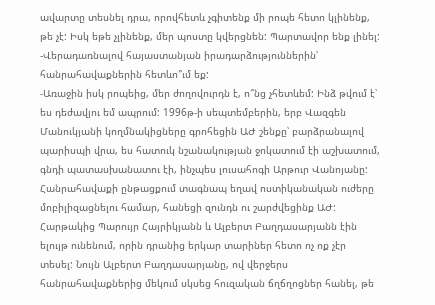ավարտը տեսնել դրա, որովհետև չգիտենք մի րոպե հետո կլինենք, թե չէ: Իսկ եթե չլինենք, մեր պոստը կվերցնեն: Պարտավոր ենք լինել:
-Վերադառնալով հայաստանյան իրադարձություններին՝ հանրահավաքներին հետևո՞ւմ եք:
-Առաջին իսկ րոպեից, մեր ժողովուրդն է, ո՞նց չհետևեմ: Ինձ թվում է՝ ես դեժավյու եմ ապրում: 1996թ-ի սեպտեմբերին, երբ Վազգեն Մանուկյանի կողմնակիցները գրոհեցին ԱԺ շենքը՝ բարձրանալով պարիսպի վրա, ես հատուկ նշանակության ջոկատում էի աշխատում, գնդի պատասխանատու էի, ինչպես լուսահոգի Արթուր Վանոյանը: Հանրահավաքի ընթացքում տագնապ եղավ ոստիկանական ուժերը մոբիլիզացնելու համար, հանեցի զունդն ու շարժվեցինք ԱԺ: Հարթակից Պարույր Հայրիկյանն և Ալբերտ Բաղդասարյանն էին ելույթ ունենում, որին դրանից երկար տարիներ հետո ոչ ոք չէր տեսել: Նույն Ալբերտ Բաղդասարյանը, ով վերջերս հանրահավաքներից մեկում սկսեց հուզական ճղճղոցներ հանել, թե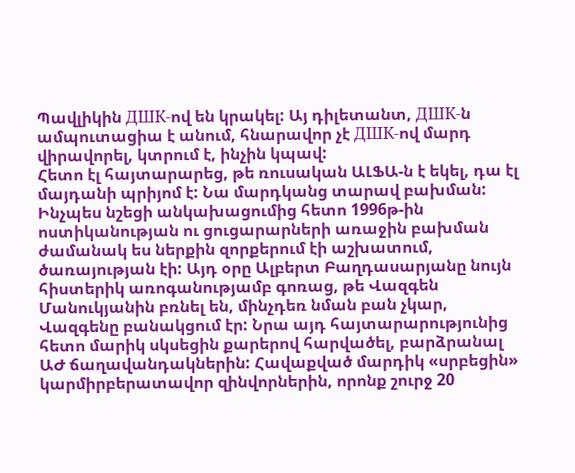Պավլիկին ДШК-ով են կրակել: Այ դիլետանտ, ДШК-ն ամպուտացիա է անում, հնարավոր չէ ДШК-ով մարդ վիրավորել, կտրում է, ինչին կպավ:
Հետո էլ հայտարարեց, թե ռուսական ԱԼՖԱ-ն է եկել, դա էլ մայդանի պրիյոմ է: Նա մարդկանց տարավ բախման: Ինչպես նշեցի անկախացումից հետո 1996թ-ին ոստիկանության ու ցուցարարների առաջին բախման ժամանակ ես ներքին զորքերում էի աշխատում, ծառայության էի: Այդ օրը Ալբերտ Բաղդասարյանը նույն հիստերիկ առոգանությամբ գոռաց, թե Վազգեն Մանուկյանին բռնել են, մինչդեռ նման բան չկար, Վազգենը բանակցում էր: Նրա այդ հայտարարությունից հետո մարիկ սկսեցին քարերով հարվածել, բարձրանալ ԱԺ ճաղավանդակներին: Հավաքված մարդիկ «սրբեցին» կարմիրբերատավոր զինվորներին, որոնք շուրջ 20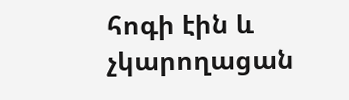հոգի էին և չկարողացան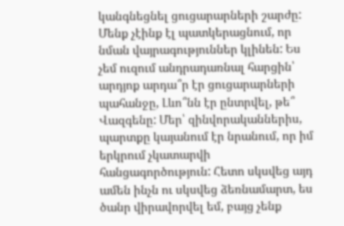կանգնեցնել ցուցարարների շարժը: Մենք չէինք էլ պատկերացնում, որ նման վայրագություններ կլինեն: Ես չեմ ուզում անդրադառնալ հարցին՝ արդյոք արդա՞ր էր ցուցարարների պահանջը, Լևո՞նն էր ընտրվել, թե՞ Վազգենը: Մեր՝ զինվորականներիս, պարտքը կայանում էր նրանում, որ իմ երկրում չկատարվի հանցագործություն: Հետո սկսվեց այդ ամեն ինչն ու սկսվեց ձեռնամարտ, ես ծանր վիրավորվել եմ, բայց չենք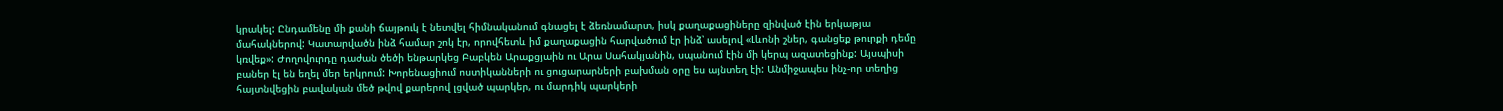կրակել: Ընդամենը մի քանի ճայթուկ է նետվել հիմնականում գնացել է ձեռնամարտ, իսկ քաղաքացիները զինված էին երկաթյա մահակներով: Կատարվածն ինձ համար շոկ էր, որովհետև իմ քաղաքացին հարվածում էր ինձ՝ ասելով «Լևոնի շներ, գանցեք թուրքի դեմը կռվեք»: Ժողովուրդը դաժան ծեծի ենթարկեց Բաբկեն Արաքցյաին ու Արա Սահակյանին, սպանում էին մի կերպ ազատեցինք: Այսպիսի բաներ էլ են եղել մեր երկրում: Խորենացիում ոստիկանների ու ցուցարարների բախման օրը ես այնտեղ էի: Անմիջապես ինչ-որ տեղից հայտնվեցին բավական մեծ թվով քարերով լցված պարկեր, ու մարդիկ պարկերի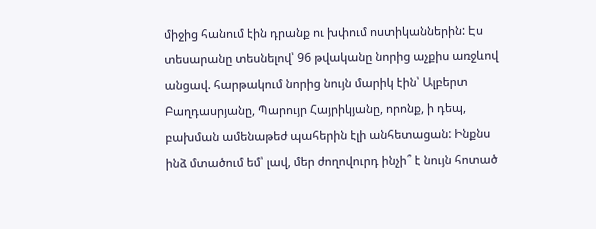միջից հանում էին դրանք ու խփում ոստիկաններին: Էս տեսարանը տեսնելով՝ 96 թվականը նորից աչքիս առջևով անցավ. հարթակում նորից նույն մարիկ էին՝ Ալբերտ Բաղդասրյանը, Պարույր Հայրիկյանը, որոնք, ի դեպ, բախման ամենաթեժ պահերին էլի անհետացան: Ինքնս ինձ մտածում եմ՝ լավ, մեր ժողովուրդ ինչի՞ է նույն հոտած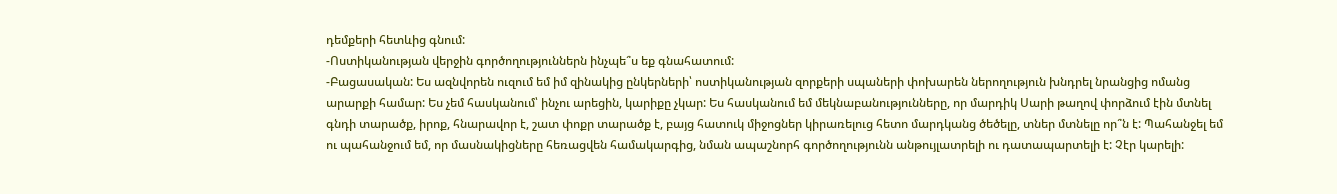դեմքերի հետևից գնում:
-Ոստիկանության վերջին գործողություններն ինչպե՞ս եք գնահատում:
-Բացասական: Ես ազնվորեն ուզում եմ իմ զինակից ընկերների՝ ոստիկանության զորքերի սպաների փոխարեն ներողություն խնդրել նրանցից ոմանց արարքի համար: Ես չեմ հասկանում՝ ինչու արեցին, կարիքը չկար: Ես հասկանում եմ մեկնաբանությունները, որ մարդիկ Սարի թաղով փորձում էին մտնել գնդի տարածք, իրոք, հնարավոր է, շատ փոքր տարածք է, բայց հատուկ միջոցներ կիրառելուց հետո մարդկանց ծեծելը, տներ մտնելը որ՞ն է: Պահանջել եմ ու պահանջում եմ, որ մասնակիցները հեռացվեն համակարգից, նման ապաշնորհ գործողությունն անթույլատրելի ու դատապարտելի է: Չէր կարելի: